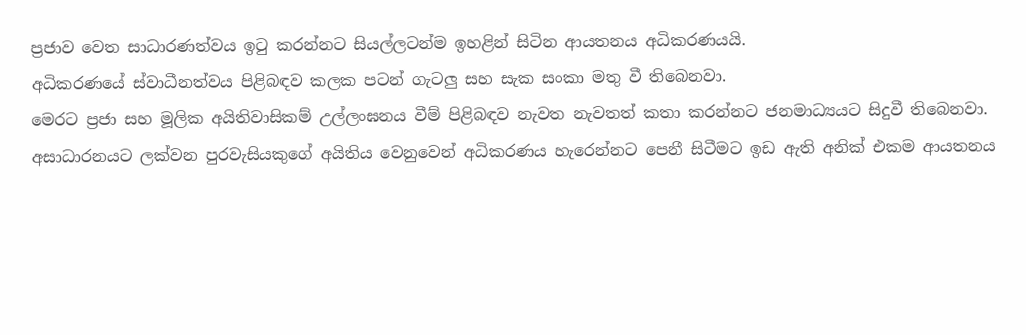ප්‍රජාව වෙත සාධාරණත්වය ඉටු කරන්නට සියල්ලටන්ම ඉහළින් සිටින ආයතනය අධිකරණයයි.
අධිකරණයේ ස්වාධීනත්වය පිළිබඳව කලක පටන් ගැටලු‍ සහ සැක සංකා මතු වී තිබෙනවා.
මෙරට ප්‍රජා සහ මූලික අයිතිවාසිකම් උල්ලංඝනය වීම් පිළිබඳව නැවත නැවතත් කතා කරන්නට ජනමාධ්‍යයට සිදුවී තිබෙනවා.
අසාධාරනයට ලක්වන පුරවැසියකුගේ අයිතිය වෙනුවෙන් අධිකරණය හැරෙන්නට පෙනී සිටීමට ඉඩ ඇති අනික් එකම ආයතනය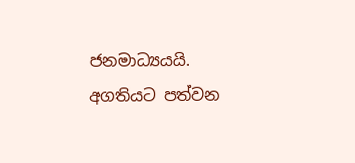ජනමාධ්‍යයයි.
අගතියට පත්වන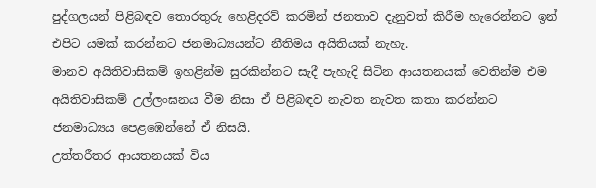පුද්ගලයන් පිළිබඳව තොරතුරු හෙළිදරව් කරමින් ජනතාව දැනුවත් කිරීම හැරෙන්නට ඉන් එපිට යමක් කරන්නට ජනමාධ්‍යයන්ට නීතිමය අයිතියක් නැහැ.
මානව අයිතිවාසිකම් ඉහළින්ම සුරකින්නට සැදී පැහැදි සිටින ආයතනයක් වෙතින්ම එම අයිතිවාසිකම් උල්ලංඝනය වීම නිසා ඒ පිළිබඳව නැවත නැවත කතා කරන්නට ජනමාධ්‍යය පෙළඹෙන්නේ ඒ නිසයි.
උත්තරීතර ආයතනයක් විය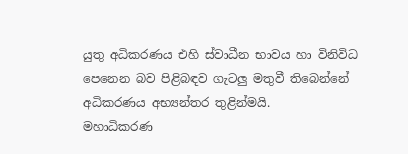යුතු අධිකරණය එහි ස්වාධීන භාවය හා විනිවිධ පෙනෙන බව පිළිබඳව ගැටලු‍ මතුවී තිබෙන්නේ අධිකරණය අභ්‍යන්තර තුළින්මයි.
මහාධිකරණ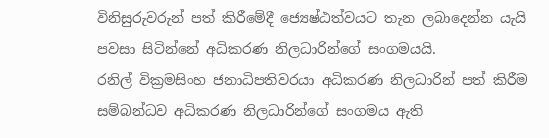විනිසුරුවරුන් පත් කිරීමේදී ජ්‍යෙෂ්ඨත්වයට තැන ලබාදෙන්න යැයි පවසා සිටින්නේ අධිකරණ නිලධාරින්ගේ සංගමයයි.
රනිල් වික්‍රමසිංහ ජනාධිපතිවරයා අධිකරණ නිලධාරින් පත් කිරීම සම්බන්ධව අධිකරණ නිලධාරින්ගේ සංගමය ඇති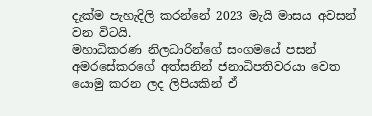දැක්ම පැහැදිලි කරන්නේ 2023 මැයි මාසය අවසන් වන විටයි.
මහාධිකරණ නිලධාරින්ගේ සංගමයේ පසන් අමරසේකරගේ අත්සනින් ජනාධිපතිවරයා වෙත යොමු කරන ලද ලිපියකින් ඒ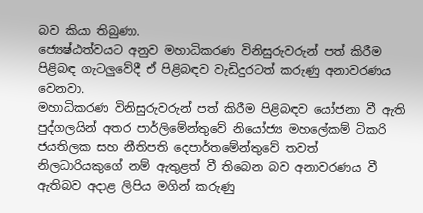බව කියා තිබුණා.
ජ්‍යෙෂ්ඨත්වයට අනුව මහාධිකරණ විනිසුරුවරුන් පත් කිරීම පිළිබඳ ගැටලු‍වේදී ඒ පිළිබඳව වැඩිදුරටත් කරුණු අනාවරණය වෙනවා.
මහාධිකරණ විනිසුරුවරුන් පත් කිරීම පිළිබඳව යෝජනා වී ඇති පුද්ගලයින් අතර පාර්ලිමේන්තුවේ නියෝජ්‍ය මහලේකම් ටිකරි ජයතිලක සහ නීතිපති දෙපාර්තමේන්තුවේ තවත් නිලධාරියකුගේ නම් ඇතුළත් වී තිබෙන බව අනාවරණය වී ඇතිබව අදාළ ලිපිය මගින් කරුණු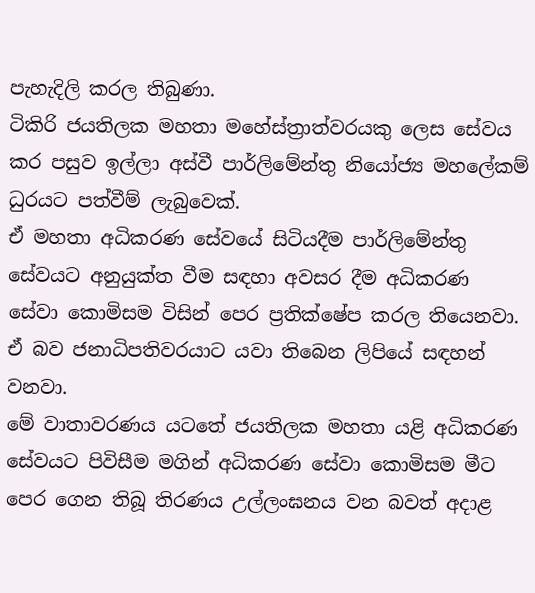පැහැදිලි කරල තිබුණා.
ටිකිරි ජයතිලක මහතා මහේස්ත්‍රාත්වරයකු ලෙස සේවය කර පසුව ඉල්ලා අස්වී පාර්ලිමේන්තු නියෝජ්‍ය මහලේකම් ධුරයට පත්වීම් ලැබුවෙක්.
ඒ මහතා අධිකරණ සේවයේ සිටියදීම පාර්ලිමේන්තු සේවයට අනුයුක්ත වීම සඳහා අවසර දීම අධිකරණ සේවා කොමිසම විසින් පෙර ප්‍රතික්ෂේප කරල තියෙනවා.
ඒ බව ජනාධිපතිවරයාට යවා තිබෙන ලිපියේ සඳහන් වනවා.
මේ වාතාවරණය යටතේ ජයතිලක මහතා යළි අධිකරණ සේවයට පිවිසීම මගින් අධිකරණ සේවා කොමිසම මීට පෙර ගෙන තිබූ තිරණය උල්ලංඝනය වන බවත් අදාළ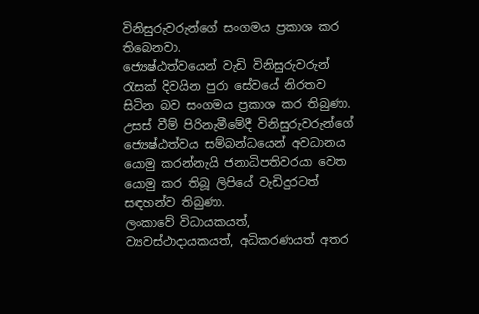විනිසුරුවරුන්ගේ සංගමය ප්‍රකාශ කර තිබෙනවා.
ජ්‍යෙෂ්ඨත්වයෙන් වැඩි විනිසුරුවරුන් රැසක් දිවයින පුරා සේවයේ නිරතව සිටින බව සංගමය ප්‍රකාශ කර තිබුණා.
උසස් වීම් පිරිනැමීමේදී විනිසුරුවරුන්ගේ ජ්‍යෙෂ්ඨත්වය සම්බන්ධයෙන් අවධානය යොමු කරන්නැයි ජනාධිපතිවරයා වෙත යොමු කර තිබූ ලිපියේ වැඩිදුරටත් සඳහන්ව තිබුණා.
ලංකාවේ විධායකයත්, ව්‍යවස්ථාදායකයත්, අධිකරණයත් අතර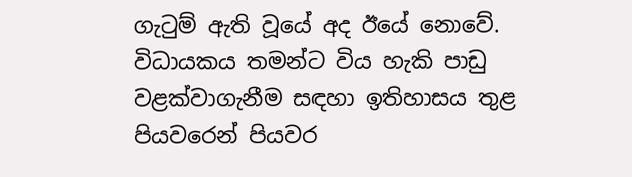ගැටුම් ඇති වූයේ අද ඊයේ නොවේ.
විධායකය තමන්ට විය හැකි පාඩු වළක්වාගැනීම සඳහා ඉතිහාසය තුළ පියවරෙන් පියවර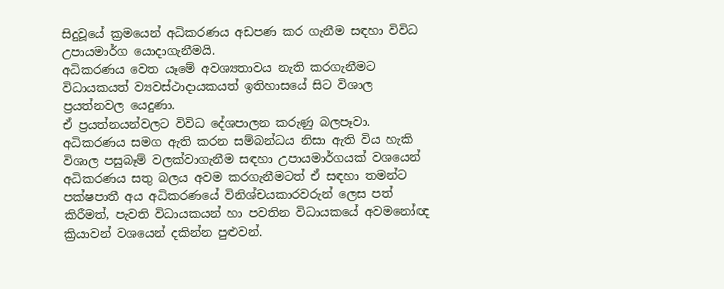සිදුවූයේ ක්‍රමයෙන් අධිකරණය අඩපණ කර ගැනීම සඳහා විවිධ උපායමාර්ග යොදාගැනීමයි.
අධිකරණය වෙත යෑමේ අවශ්‍යතාවය නැති කරගැනීමට විධායකයත් ව්‍යවස්ථාදායකයත් ඉතිහාසයේ සිට විශාල ප්‍රයත්නවල යෙදුණා.
ඒ ප්‍රයත්නයන්වලට විවිධ දේශපාලන කරුණු බලපෑවා.
අධිකරණය සමග ඇති කරන සම්බන්ධය නිසා ඇති විය හැකි විශාල පසුබෑම් වලක්වාගැනීම සඳහා උපායමාර්ගයක් වශයෙන් අධිකරණය සතු බලය අවම කරගැනීමටත් ඒ සඳහා තමන්ට පක්ෂපාතී අය අධිකරණයේ විනිශ්චයකාරවරුන් ලෙස පත් කිරීමත්, පැවති විධායකයන් හා පවතින විධායකයේ අවමනෝඥ ක්‍රියාවන් වශයෙන් දකින්න පුළුවන්.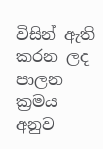විසින් ඇති කරන ලද පාලන ක්‍රමය අනුව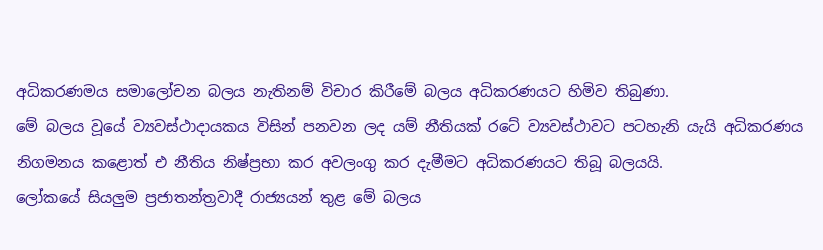අධිකරණමය සමාලෝචන බලය නැතිනම් විචාර කිරීමේ බලය අධිකරණයට හිමිව තිබුණා.
මේ බලය වූයේ ව්‍යවස්ථාදායකය විසින් පනවන ලද යම් නීතියක් රටේ ව්‍යවස්ථාවට පටහැනි යැයි අධිකරණය නිගමනය කළොත් එ නීතිය නිෂ්ප්‍රභා කර අවලංගු කර දැමීමට අධිකරණයට තිබූ බලයයි.
ලෝකයේ සියලු‍ම ප්‍රජාතන්ත්‍රවාදී රාජ්‍යයන් තුළ මේ බලය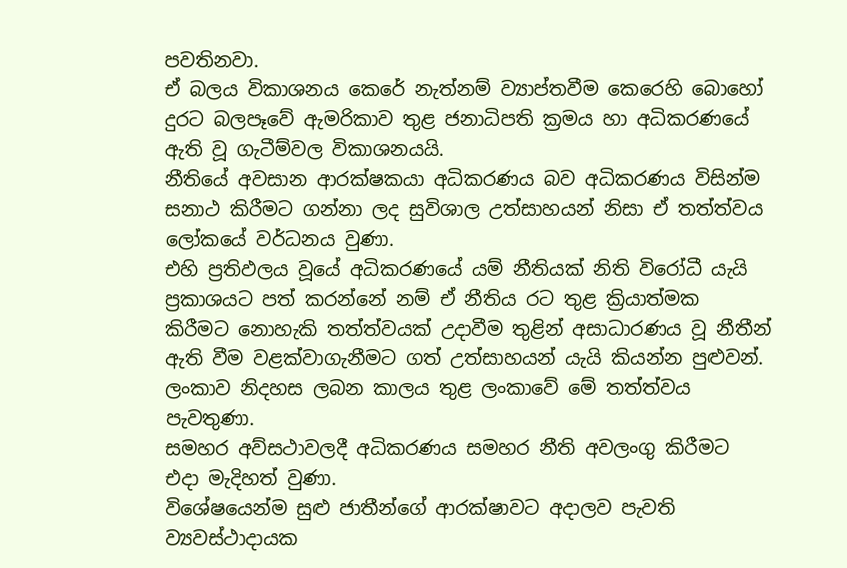පවතිනවා.
ඒ බලය විකාශනය කෙරේ නැත්නම් ව්‍යාප්තවීම කෙරෙහි බොහෝ දුරට බලපෑවේ ඇමරිකාව තුළ ජනාධිපති ක්‍රමය හා අධිකරණයේ ඇති වූ ගැටීම්වල විකාශනයයි.
නීතියේ අවසාන ආරක්ෂකයා අධිකරණය බව අධිකරණය විසින්ම සනාථ කිරීමට ගන්නා ලද සුවිශාල උත්සාහයන් නිසා ඒ තත්ත්වය ලෝකයේ වර්ධනය වුණා.
එහි ප්‍රතිඵලය වූයේ අධිකරණයේ යම් නීතියක් නිති විරෝධී යැයි ප්‍රකාශයට පත් කරන්නේ නම් ඒ නීතිය රට තුළ ක්‍රියාත්මක කිරීමට නොහැකි තත්ත්වයක් උදාවීම තුළින් අසාධාරණය වූ නීතීන් ඇති වීම වළක්වාගැනීමට ගත් උත්සාහයන් යැයි කියන්න පුළුවන්.
ලංකාව නිදහස ලබන කාලය තුළ ලංකාවේ මේ තත්ත්වය පැවතුණා.
සමහර අව්සථාවලදී අධිකරණය සමහර නීති අවලංගු කිරීමට එදා මැදිහත් වුණා.
විශේෂයෙන්ම සුළු ජාතීන්ගේ ආරක්ෂාවට අදාලව පැවති ව්‍යවස්ථාදායක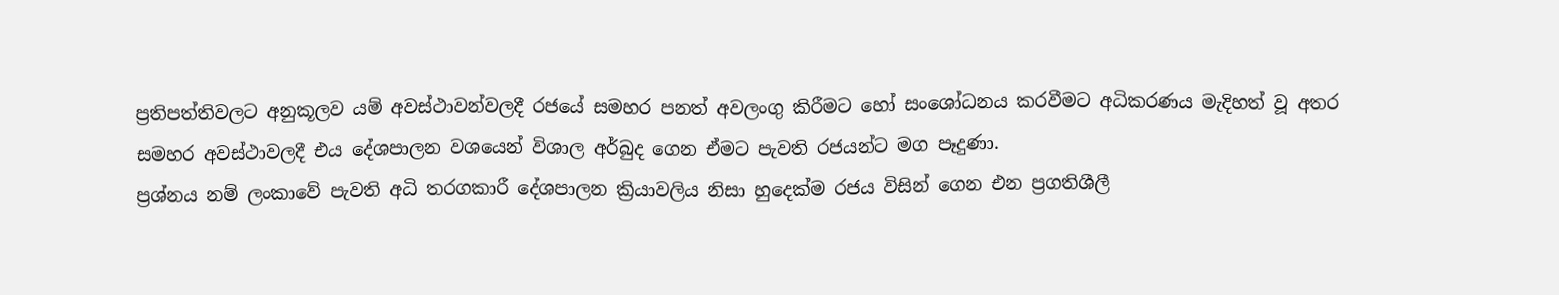ප්‍රතිපත්තිවලට අනුකූලව යම් අවස්ථාවන්වලදී රජයේ සමහර පනත් අවලංගු කිරීමට හෝ සංශෝධනය කරවීමට අධිකරණය මැදිහත් වූ අතර සමහර අවස්ථාවලදී එය දේශපාලන වශයෙන් විශාල අර්බුද ගෙන ඒමට පැවති රජයන්ට මග පෑදුණා.
ප්‍රශ්නය නම් ලංකාවේ පැවති අධි තරගකාරී දේශපාලන ක්‍රියාවලිය නිසා හුදෙක්ම රජය විසින් ගෙන එන ප්‍රගතිශීලී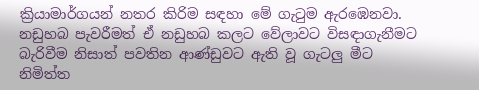ක්‍රියාමාර්ගයන් නතර කිරිම සඳහා මේ ගැටුම ඇරඹෙනවා.
නඩුහබ පැවරීමත් ඒ නඩුහබ කලට වේලාවට විසඳාගැනීමට බැරිවීම නිසාත් පවතින ආණ්ඩුවට ඇති වූ ගැටලු‍ මීට නිමිත්ත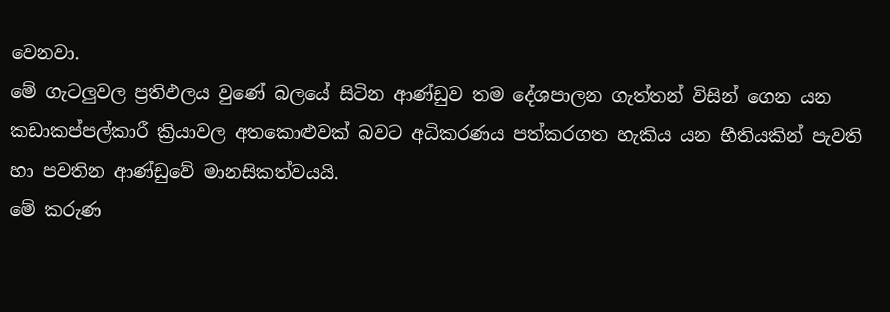වෙනවා.
මේ ගැටලු‍වල ප්‍රතිඵලය වුණේ බලයේ සිටින ආණ්ඩුව තම දේශපාලන ගැත්තන් විසින් ගෙන යන කඩාකප්පල්කාරී ක්‍රියාවල අතකොළුවක් බවට අධිකරණය පත්කරගත හැකිය යන භීතියකින් පැවති හා පවතින ආණ්ඩුවේ මානසිකත්වයයි.
මේ කරුණ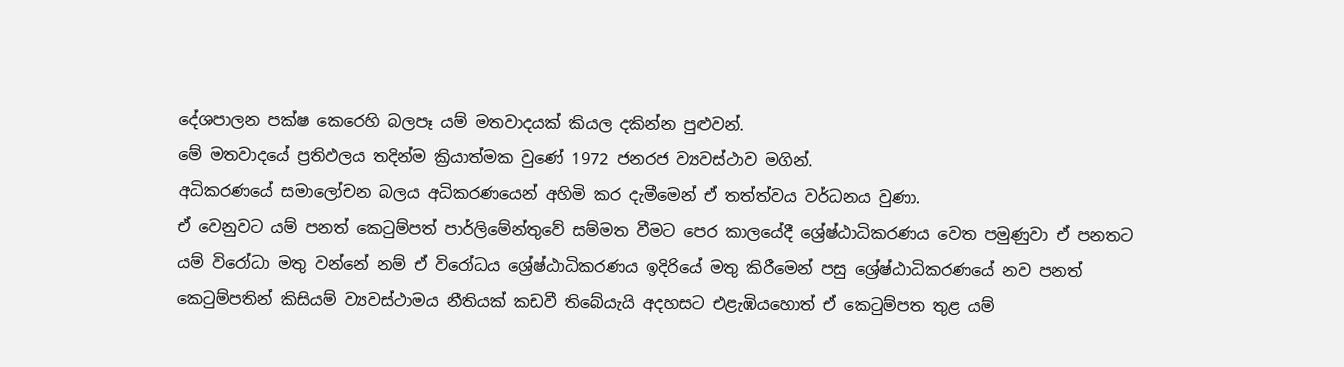දේශපාලන පක්ෂ කෙරෙහි බලපෑ යම් මතවාදයක් කියල දකින්න පුළුවන්.
මේ මතවාදයේ ප්‍රතිඵලය තදින්ම ක්‍රියාත්මක වුණේ 1972 ජනරජ ව්‍යවස්ථාව මගින්.
අධිකරණයේ සමාලෝචන බලය අධිකරණයෙන් අහිමි කර දැමීමෙන් ඒ තත්ත්වය වර්ධනය වුණා.
ඒ වෙනුවට යම් පනත් කෙටුම්පත් පාර්ලිමේන්තුවේ සම්මත වීමට පෙර කාලයේදී ශ්‍රේෂ්ඨාධිකරණය වෙත පමුණුවා ඒ පනතට යම් විරෝධා මතු වන්නේ නම් ඒ විරෝධය ශ්‍රේෂ්ඨාධිකරණය ඉදිරියේ මතු කිරීමෙන් පසු ශ්‍රේෂ්ඨාධිකරණයේ නව පනත් කෙටුම්පතින් කිසියම් ව්‍යවස්ථාමය නීතියක් කඩවී තිබේයැයි අදහසට එළැඹියහොත් ඒ කෙටුම්පත තුළ යම්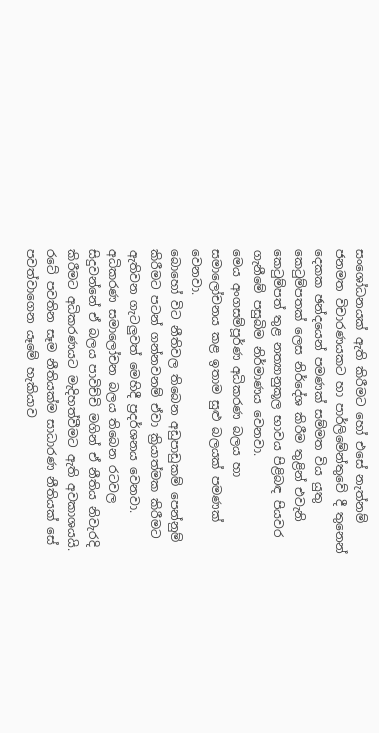සංශෝධනයක් ඇති කිරීමට හෝ එසේ නැත්නම් ජනමත විචාරණයකට හා පාර්ලිමේන්තුවේ දී තුනෙන් දෙකක ඡන්දයෙන් පමණක් සම්මත විය යුතු කෙටුම්පතක් ලෙස නිර්දේශ කිරීම තුළින් එවැනි කෙටුම්පත් තුළ නත්‍යානුකූල භාවය පිළිබඳ පියවර ගැනීමේ පසුබිම නිර්මාණය වෙනවා.
මෙය අංගසම්පූර්ණ අධිකරණ බලය හා සමාලෝචනය කළ ඉතාම සුළු බලයක් පමණක් වෙනවා.
බොහෝ විට නීතිවල තිබෙන අඩුපාඩුකම් පෙන්නුම් කිරීමට පටන් ගන්නවනම් ඒවා ක්‍රියාත්මක කිරීමට ඇතිවන ගැටලු‍වත් මෙහිදී ප්‍රදර්ශනය වෙනවා.
අධිකරණ සමාලෝචන බලය තිබෙන රටවල සිදුවන්නේ ඒ බලය පාවිච්චි මගින් ඒ නීතිය නිවැරදි කිරීමට අධිකරණයට මැදිහත්වීමට ඇති අවකාශයයි.
රටේ පවතින සෑම නීතියක්ම සාධාරණ නීතියක් සේ පවත්වාගෙන යෑමේ හැකියාව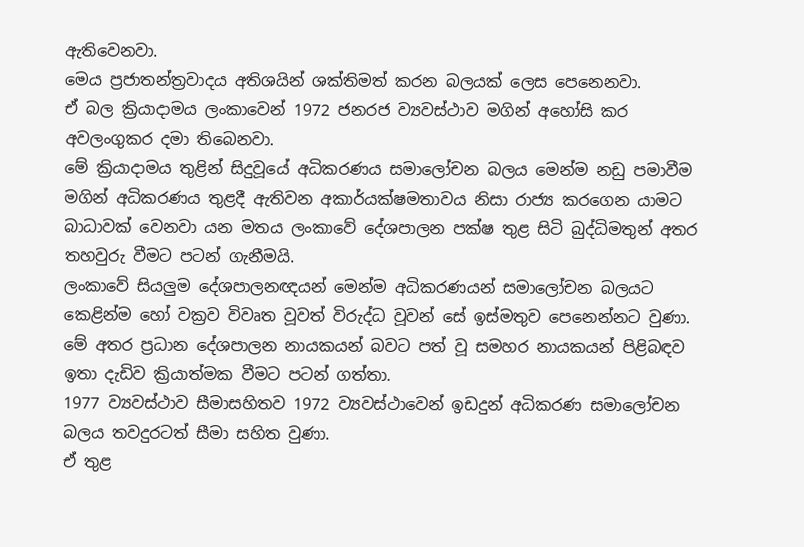ඇතිවෙනවා.
මෙය ප්‍රජාතන්ත්‍රවාදය අතිශයින් ශක්තිමත් කරන බලයක් ලෙස පෙනෙනවා.
ඒ බල ක්‍රියාදාමය ලංකාවෙන් 1972 ජනරජ ව්‍යවස්ථාව මගින් අහෝසි කර අවලංගුකර දමා තිබෙනවා.
මේ ක්‍රියාදාමය තුළින් සිදුවූයේ අධිකරණය සමාලෝචන බලය මෙන්ම නඩු පමාවීම මගින් අධිකරණය තුළදී ඇතිවන අකාර්යක්ෂමතාවය නිසා රාජ්‍ය කරගෙන යාමට බාධාවක් වෙනවා යන මතය ලංකාවේ දේශපාලන පක්ෂ තුළ සිටි බුද්ධිමතුන් අතර තහවුරු වීමට පටන් ගැනීමයි.
ලංකාවේ සියලු‍ම දේශපාලනඥයන් මෙන්ම අධිකරණයන් සමාලෝචන බලයට කෙළින්ම හෝ වක්‍රව විවෘත වූවත් විරුද්ධ වූවන් සේ ඉස්මතුව පෙනෙන්නට වුණා.
මේ අතර ප්‍රධාන දේශපාලන නායකයන් බවට පත් වූ සමහර නායකයන් පිළිබඳව ඉතා දැඩිව ක්‍රියාත්මක වීමට පටන් ගත්තා.
1977 ව්‍යවස්ථාව සීමාසහිතව 1972 ව්‍යවස්ථාවෙන් ඉඩදුන් අධිකරණ සමාලෝචන බලය තවදුරටත් සීමා සහිත වුණා.
ඒ තුළ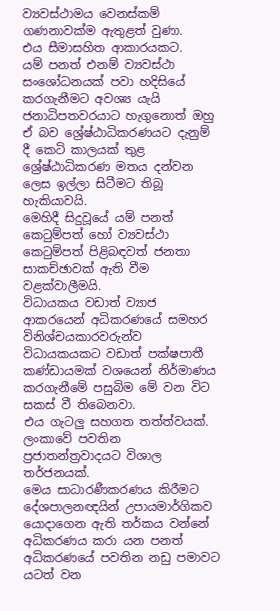ව්‍යවස්ථාමය වෙනස්කම් ගණනාවක්ම ඇතුළත් වුණා.
එය සීමාසහිත ආකාරයකට.
යම් පනත් එනම් ව්‍යවස්ථා සංශෝධනයක් පවා හදිසියේ කරගැනීමට අවශ්‍ය යැයි ජනාධිපතවරයාට හැගුනොත් ඔහු ඒ බව ශ්‍රේෂ්ඨාධිකරණයට දැනුම් දී කෙටි කාලයක් තුළ ශ්‍රේෂ්ඨාධිකරණ මතය දන්වන ලෙස ඉල්ලා සිටීමට තිබූ හැකියාවයි.
මෙහිදී සිදුවූයේ යම් පනත් කෙටුම්පත් හෝ ව්‍යවස්ථා කෙටුම්පත් පිළිබඳවත් ජනතා සාකච්ඡාවක් ඇති වීම වළක්වාලීමයි.
විධායකය වඩාත් ව්‍යාජ ආකරයෙන් අධිකරණයේ සමහර විනිශ්චයකාරවරුන්ව විධායකයකට වඩාත් පක්ෂපාතී කණ්ඩායමක් වශයෙන් නිර්මාණය කරගැනීමේ පසුබිම මේ වන විට සකස් වී තිබෙනවා.
එය ගැටලු‍ සහගත තත්ත්වයක්.
ලංකාවේ පවතින ප්‍රජාතන්ත්‍රවාදයට විශාල තර්ජනයක්.
මෙය සාධාරණීකරණය කිරීමට දේශපාලනඥයින් උපායමාර්ගිකව යොදාගෙන ඇති තර්කය වන්නේ අධිකරණය කරා යන පනත් අධිකරණයේ පවතින නඩු පමාවට යටත් වන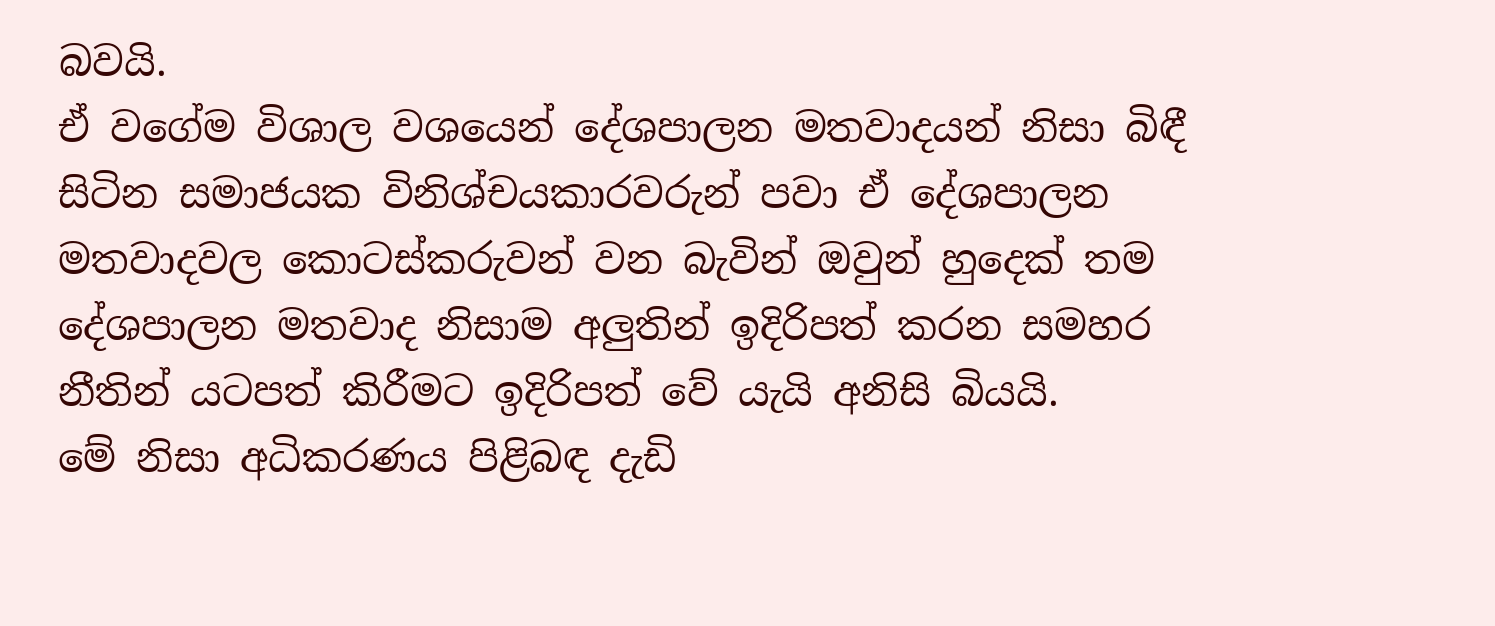බවයි.
ඒ වගේම විශාල වශයෙන් දේශපාලන මතවාදයන් නිසා බිඳී සිටින සමාජයක විනිශ්චයකාරවරුන් පවා ඒ දේශපාලන මතවාදවල කොටස්කරුවන් වන බැවින් ඔවුන් හුදෙක් තම දේශපාලන මතවාද නිසාම අලු‍තින් ඉදිරිපත් කරන සමහර නීතින් යටපත් කිරීමට ඉදිරිපත් වේ යැයි අනිසි බියයි.
මේ නිසා අධිකරණය පිළිබඳ දැඩි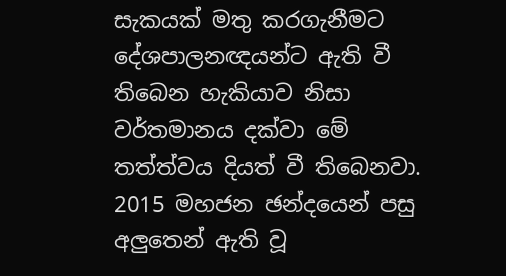සැකයක් මතු කරගැනීමට දේශපාලනඥයන්ට ඇති වී තිබෙන හැකියාව නිසා වර්තමානය දක්වා මේ තත්ත්වය දියත් වී තිබෙනවා.
2015 මහජන ඡන්දයෙන් පසු අලු‍තෙන් ඇති වූ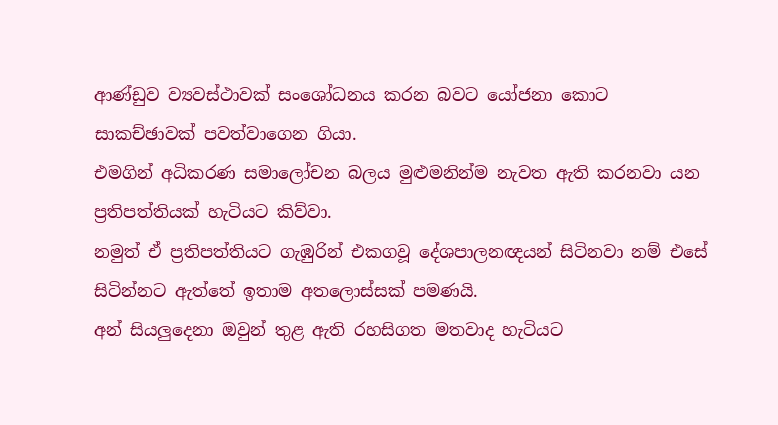ආණ්ඩුව ව්‍යවස්ථාවක් සංශෝධනය කරන බවට යෝජනා කොට සාකච්ඡාවක් පවත්වාගෙන ගියා.
එමගින් අධිකරණ සමාලෝචන බලය මුළුමනින්ම නැවත ඇති කරනවා යන ප්‍රතිපත්තියක් හැටියට කිව්වා.
නමුත් ඒ ප්‍රතිපත්තියට ගැඹුරින් එකගවූ දේශපාලනඥයන් සිටිනවා නම් එසේ සිටින්නට ඇත්තේ ඉතාම අතලොස්සක් පමණයි.
අන් සියලු‍දෙනා ඔවුන් තුළ ඇති රහසිගත මතවාද හැටියට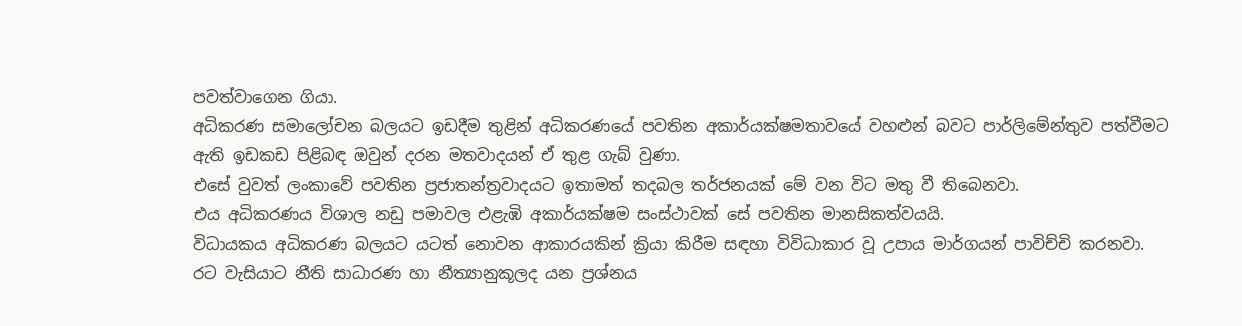පවත්වාගෙන ගියා.
අධිකරණ සමාලෝචන බලයට ඉඩදීම තුළින් අධිකරණයේ පවතින අකාර්යක්ෂමතාවයේ වහළුන් බවට පාර්ලිමේන්තුව පත්වීමට ඇති ඉඩකඩ පිළිබඳ ඔවුන් දරන මතවාදයන් ඒ තුළ ගැබ් වුණා.
එසේ වුවත් ලංකාවේ පවතින ප්‍රජාතන්ත්‍රවාදයට ඉතාමත් තදබල තර්ජනයක් මේ වන විට මතු වී තිබෙනවා.
එය අධිකරණය විශාල නඩු පමාවල එළැඹි අකාර්යක්ෂම සංස්ථාවක් සේ පවතින මානසිකත්වයයි.
විධායකය අධිකරණ බලයට යටත් නොවන ආකාරයකින් ක්‍රියා කිරීම සඳහා විවිධාකාර වූ උපාය මාර්ගයන් පාවිච්චි කරනවා.
රට වැසියාට නීති සාධාරණ හා නීත්‍යානුකූලද යන ප්‍රශ්නය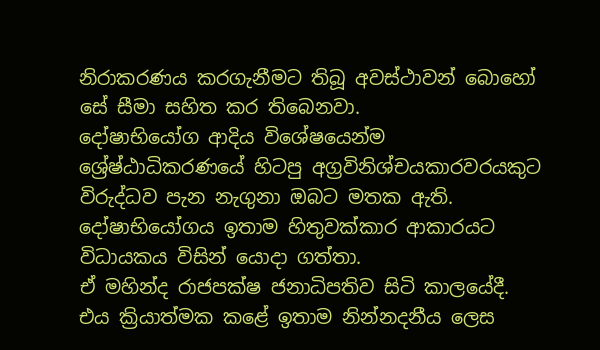නිරාකරණය කරගැනීමට තිබූ අවස්ථාවන් බොහෝ සේ සීමා සහිත කර තිබෙනවා.
දෝෂාභියෝග ආදිය විශේෂයෙන්ම ශ්‍රේෂ්ඨාධිකරණයේ හිටපු අග්‍රවිනිශ්චයකාරවරයකුට විරුද්ධව පැන නැගුනා ඔබට මතක ඇති.
දෝෂාභියෝගය ඉතාම හිතුවක්කාර ආකාරයට විධායකය විසින් යොදා ගත්තා.
ඒ මහින්ද රාජපක්ෂ ජනාධිපතිව සිටි කාලයේදී.
එය ක්‍රියාත්මක කළේ ඉතාම නින්නදනීය ලෙස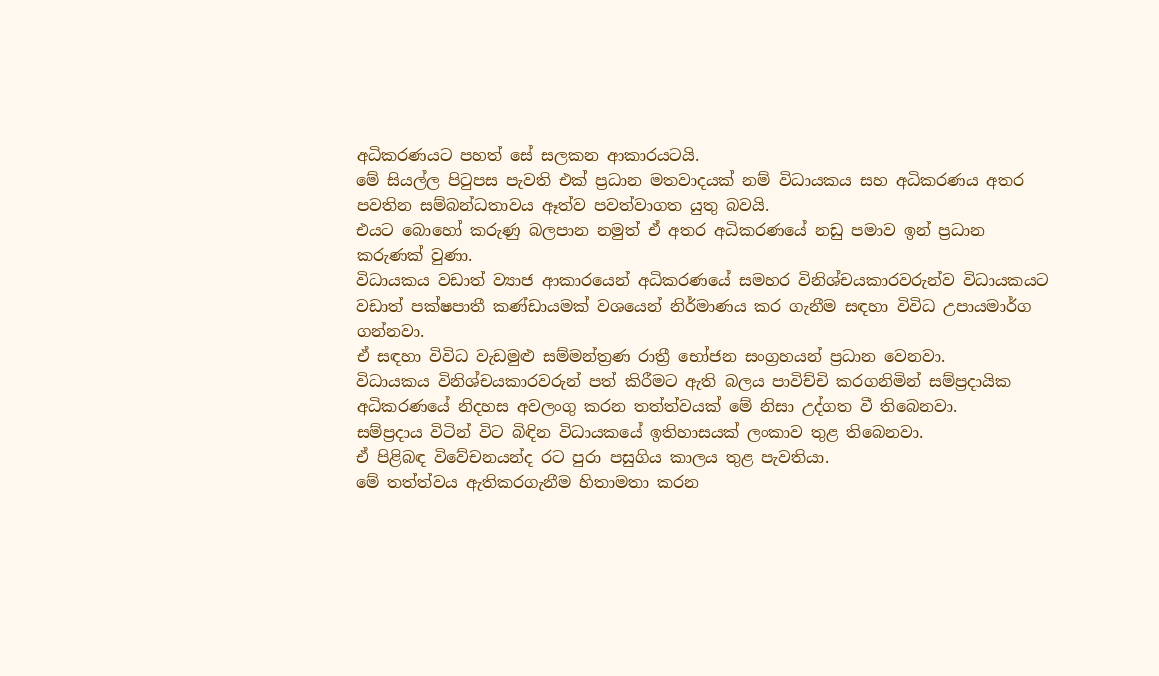අධිකරණයට පහත් සේ සලකන ආකාරයටයි.
මේ සියල්ල පිටුපස පැවති එක් ප්‍රධාන මතවාදයක් නම් විධායකය සහ අධිකරණය අතර පවතින සම්බන්ධතාවය ඈත්ව පවත්වාගත යුතු බවයි.
එයට බොහෝ කරුණු බලපාන නමුත් ඒ අතර අධිකරණයේ නඩු පමාව ඉන් ප්‍රධාන කරුණක් වුණා.
විධායකය වඩාත් ව්‍යාජ ආකාරයෙන් අධිකරණයේ සමහර විනිශ්චයකාරවරුන්ව විධායකයට වඩාත් පක්ෂපාතී කණ්ඩායමක් වශයෙන් නිර්මාණය කර ගැනීම සඳහා විවිධ උපායමාර්ග ගන්නවා.
ඒ සඳහා විවිධ වැඩමුළු සම්මන්ත්‍රණ රාත්‍රී භෝජන සංග්‍රහයන් ප්‍රධාන වෙනවා.
විධායකය විනිශ්චයකාරවරුන් පත් කිරීමට ඇති බලය පාවිච්චි කරගනිමින් සම්ප්‍රදායික අධිකරණයේ නිදහස අවලංගු කරන තත්ත්වයක් මේ නිසා උද්ගත වී තිබෙනවා.
සම්ප්‍රදාය විටින් විට බිඳින විධායකයේ ඉතිහාසයක් ලංකාව තුළ තිබෙනවා.
ඒ පිළිබඳ විවේචනයන්ද රට පුරා පසුගිය කාලය තුළ පැවතියා.
මේ තත්ත්වය ඇතිකරගැනීම හිතාමතා කරන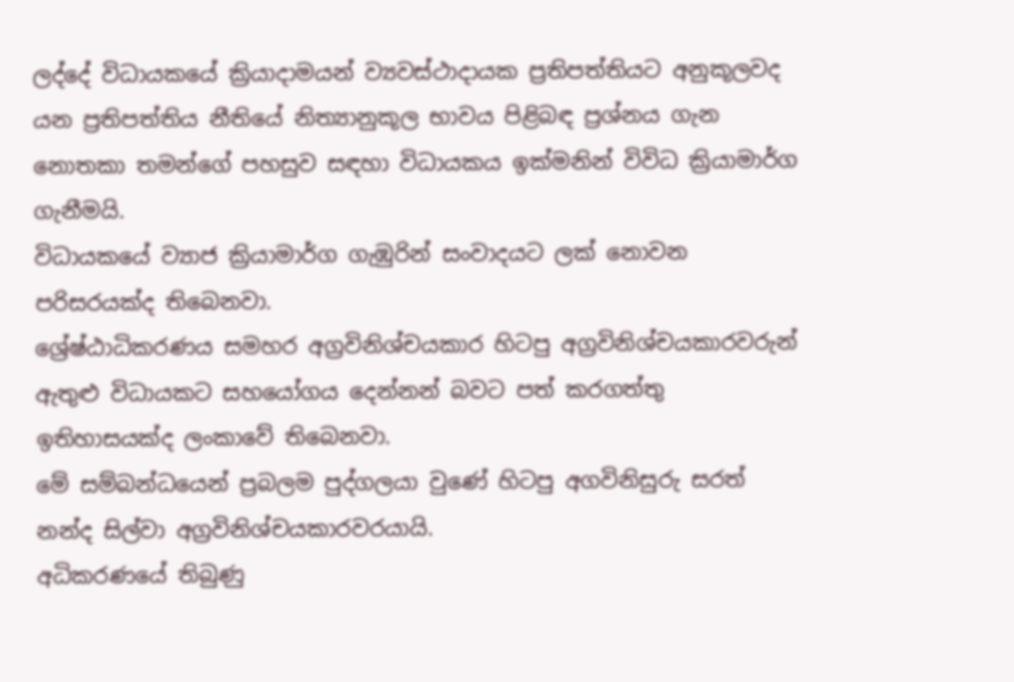ලද්දේ විධායකයේ ක්‍රියාදාමයන් ව්‍යවස්ථාදායක ප්‍රතිපත්තියට අනුකූලවද යන ප්‍රතිපත්තිය නීතියේ නිත්‍යානුකූල භාවය පිළිබඳ ප්‍රශ්නය ගැන නොතකා තමන්ගේ පහසුව සඳහා විධායකය ඉක්මනින් විවිධ ක්‍රියාමාර්ග ගැනීමයි.
විධායකයේ ව්‍යාජ ක්‍රියාමාර්ග ගැඹුරින් සංවාදයට ලක් නොවන පරිසරයක්ද තිබෙනවා.
ශ්‍රේෂ්ඨාධිකරණය සමහර අග්‍රවිනිශ්චයකාර හිටපු අග්‍රවිනිශ්චයකාරවරුන් ඇතුළු විධායකට සහයෝගය දෙන්නන් බවට පත් කරගත්තු ඉතිහාසයක්ද ලංකාවේ තිබෙනවා.
මේ සම්බන්ධයෙන් ප්‍රබලම පුද්ගලයා වුණේ හිටපු අගවිනිසුරු සරත් නන්ද සිල්වා අග්‍රවිනිශ්චයකාරවරයායි.
අධිකරණයේ තිබුණු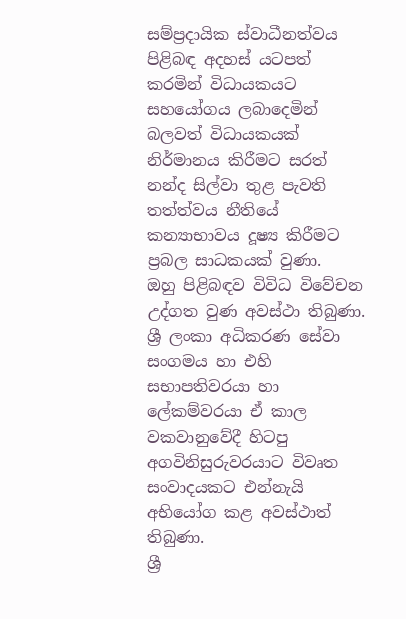සම්ප්‍රදායික ස්වාධීනත්වය පිළිබඳ අදහස් යටපත් කරමින් විධායකයට සහයෝගය ලබාදෙමින් බලවත් විධායකයක් නිර්මානය කිරීමට සරත් නන්ද සිල්වා තුළ පැවති තත්ත්වය නීතියේ කන්‍යාභාවය දූෂ්‍ය කිරීමට ප්‍රබල සාධකයක් වුණා.
ඔහු පිළිබඳව විවිධ විවේචන උද්ගත වුණ අවස්ථා තිබුණා.
ශ්‍රී ලංකා අධිකරණ සේවා සංගමය හා එහි සභාපතිවරයා හා ලේකම්වරයා ඒ කාල වකවානුවේදී හිටපු අගවිනිසුරුවරයාට විවෘත සංවාදයකට එන්නැයි අභියෝග කළ අවස්ථාත් තිබුණා.
ශ්‍රී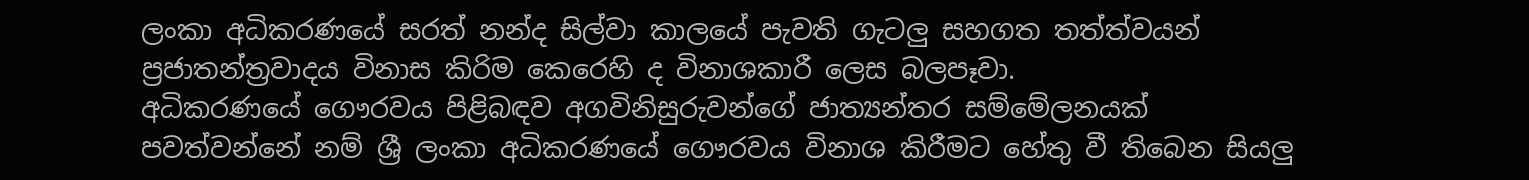ලංකා අධිකරණයේ සරත් නන්ද සිල්වා කාලයේ පැවති ගැටලු‍ සහගත තත්ත්වයන් ප්‍රජාතන්ත්‍රවාදය විනාස කිරිම කෙරෙහි ද විනාශකාරී ලෙස බලපෑවා.
අධිකරණයේ ගෞරවය පිළිබඳව අගවිනිසුරුවන්ගේ ජාත්‍යන්තර සම්මේලනයක් පවත්වන්නේ නම් ශ්‍රී ලංකා අධිකරණයේ ගෞරවය විනාශ කිරීමට හේතු වී තිබෙන සියලු‍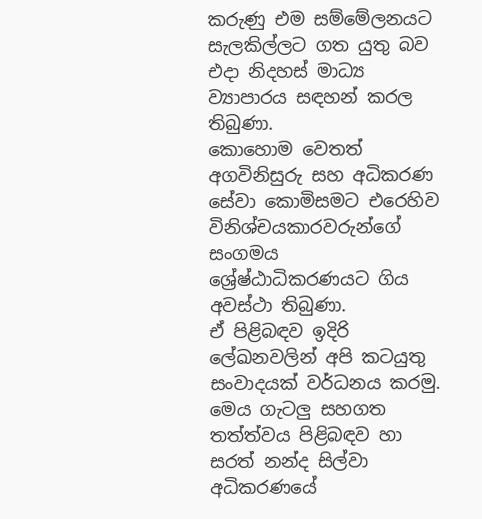කරුණු එම සම්මේලනයට සැලකිල්ලට ගත යුතු බව එදා නිදහස් මාධ්‍ය ව්‍යාපාරය සඳහන් කරල තිබුණා.
කොහොම වෙතත් අගවිනිසුරු සහ අධිකරණ සේවා කොමිසමට එරෙහිව විනිශ්චයකාරවරුන්ගේ සංගමය ශ්‍රේෂ්ඨාධිකරණයට ගිය අවස්ථා තිබුණා.
ඒ පිළිබඳව ඉදිරි ලේඛනවලින් අපි කටයුතු සංවාදයක් වර්ධනය කරමු.
මෙය ගැටලු‍ සහගත තත්ත්වය පිළිබඳව හා සරත් නන්ද සිල්වා අධිකරණයේ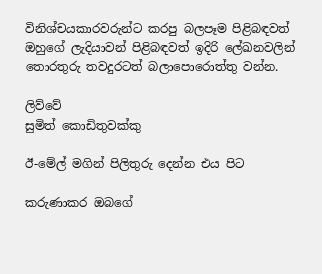විනිශ්චයකාරවරුන්ට කරපු බලපෑම පිළිබඳවත් ඔහුගේ ලැදියාවන් පිළිබඳවත් ඉදිරි ලේඛනවලින් තොරතුරු තවදුරටත් බලාපොරොත්තු වන්න.

ලිව්වේ
සුමිත් කොඩිතුවක්කු

ඊ-මේල් මගින් පිලිතුරු දෙන්න එය පිට

කරුණාකර ඔබගේ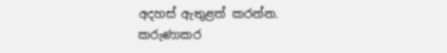අදහස් ඇතුළත් කරන්න.
කරුණාකර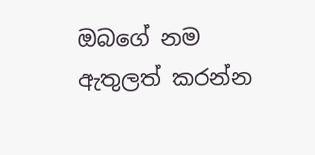ඔබගේ නම ඇතුලත් කරන්න